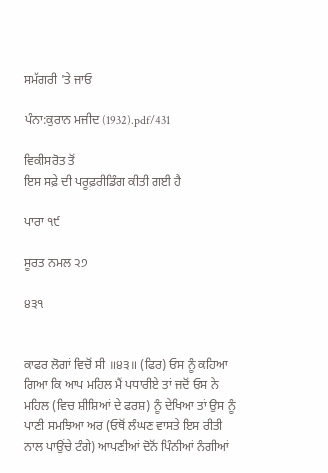ਸਮੱਗਰੀ 'ਤੇ ਜਾਓ

ਪੰਨਾ:ਕੁਰਾਨ ਮਜੀਦ (1932).pdf/431

ਵਿਕੀਸਰੋਤ ਤੋਂ
ਇਸ ਸਫ਼ੇ ਦੀ ਪਰੂਫ਼ਰੀਡਿੰਗ ਕੀਤੀ ਗਈ ਹੈ

ਪਾਰਾ ੧੯

ਸੂਰਤ ਨਮਲ ੨੭

੪੩੧


ਕਾਫਰ ਲੋਗਾਂ ਵਿਚੋਂ ਸੀ ॥੪੩॥ (ਫਿਰ) ਓਸ ਨੂੰ ਕਹਿਆ ਗਿਆ ਕਿ ਆਪ ਮਹਿਲ ਮੈਂ ਪਧਾਰੀਏ ਤਾਂ ਜਦੋਂ ਓਸ ਨੇ ਮਹਿਲ (ਵਿਚ ਸ਼ੀਸ਼ਿਆਂ ਦੇ ਫਰਸ਼) ਨੂੰ ਦੇਖਿਆ ਤਾਂ ਉਸ ਨੂੰ ਪਾਣੀ ਸਮਝਿਆ ਅਰ (ਓਥੋਂ ਲੰਘਣ ਵਾਸਤੇ ਇਸ ਰੀਤੀ ਨਾਲ ਪਾਉਂਚੇ ਟੰਗੇ) ਆਪਣੀਆਂ ਦੋਨੋਂ ਪਿੰਨੀਆਂ ਨੰਗੀਆਂ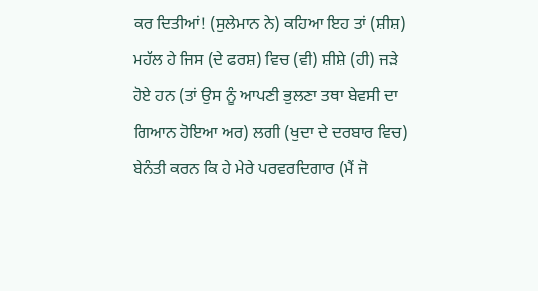ਕਰ ਦਿਤੀਆਂ! (ਸੁਲੇਮਾਨ ਨੇ) ਕਹਿਆ ਇਹ ਤਾਂ (ਸ਼ੀਸ਼) ਮਹੱਲ ਹੇ ਜਿਸ (ਦੇ ਫਰਸ਼) ਵਿਚ (ਵੀ) ਸ਼ੀਸ਼ੇ (ਹੀ) ਜੜੇ ਹੋਏ ਹਨ (ਤਾਂ ਉਸ ਨੂੰ ਆਪਣੀ ਭੁਲਣਾ ਤਥਾ ਬੇਵਸੀ ਦਾ ਗਿਆਨ ਹੋਇਆ ਅਰ) ਲਗੀ (ਖੁਦਾ ਦੇ ਦਰਬਾਰ ਵਿਚ) ਬੇਨੰਤੀ ਕਰਨ ਕਿ ਹੇ ਮੇਰੇ ਪਰਵਰਦਿਗਾਰ (ਮੈਂ ਜੋ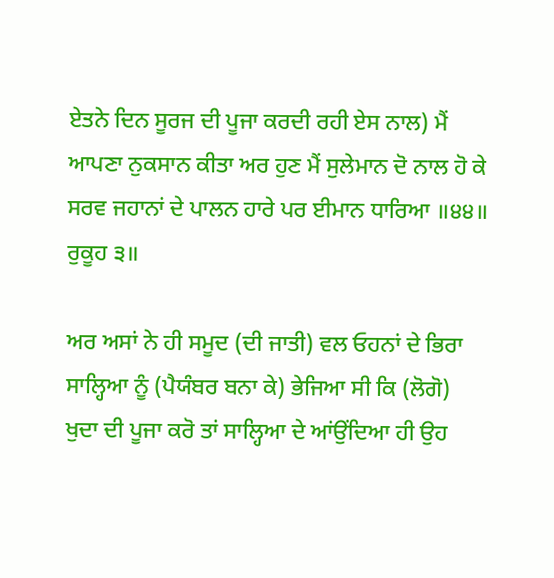ਏਤਨੇ ਦਿਨ ਸੂਰਜ ਦੀ ਪੂਜਾ ਕਰਦੀ ਰਹੀ ਏਸ ਨਾਲ) ਮੈਂ ਆਪਣਾ ਨੁਕਸਾਨ ਕੀਤਾ ਅਰ ਹੁਣ ਮੈਂ ਸੁਲੇਮਾਨ ਦੋ ਨਾਲ ਹੋ ਕੇ ਸਰਵ ਜਹਾਨਾਂ ਦੇ ਪਾਲਨ ਹਾਰੇ ਪਰ ਈਮਾਨ ਧਾਰਿਆ ॥੪੪॥ ਰੁਕੂਹ ੩॥

ਅਰ ਅਸਾਂ ਨੇ ਹੀ ਸਮੂਦ (ਦੀ ਜਾਤੀ) ਵਲ ਓਹਨਾਂ ਦੇ ਭਿਰਾ ਸਾਲ੍ਹਿਆ ਨੂੰ (ਪੈਯੰਬਰ ਬਨਾ ਕੇ) ਭੇਜਿਆ ਸੀ ਕਿ (ਲੋਗੋ) ਖੁਦਾ ਦੀ ਪੂਜਾ ਕਰੋ ਤਾਂ ਸਾਲ੍ਹਿਆ ਦੇ ਆਂਉਂਦਿਆ ਹੀ ਉਹ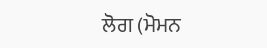ਲੋਗ (ਮੋਮਨ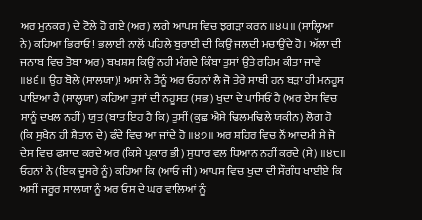ਅਰ ਮੁਨਕਰ) ਦੇ ਟੋਲੇ ਹੋ ਗਏ (ਅਰ) ਲਗੇ ਆਪਸ ਵਿਚ ਝਗੜਾ ਕਰਨ ॥੪੫॥ (ਸਾਲ੍ਹਿਆ ਨੇ) ਕਹਿਆ ਭਿਰਾਓ! ਭਲਾਈ ਨਾਲੋਂ ਪਹਿਲੇ ਬੁਰਾਈ ਦੀ ਕਿਉਂ ਜਲਦੀ ਮਚਾਉਂਦੇ ਹੋ। ਅੱਲਾ ਦੀ ਜਨਾਬ ਵਿਚ ਤੋਬਾ ਅਰ) ਬਖਸ਼ਸ ਕਿਉਂ ਨਹੀ ਮੰਗਦੇ ਕਿੰਬਾ ਤੁਸਾਂ ਉਤੇ ਰਹਿਮ ਕੀਤਾ ਜਾਵੇ ॥੪੬॥ ਉਹ ਬੋਲੇ (ਸਾਲਯਾ)! ਅਸਾਂ ਨੇ ਤੈਨੂੰ ਅਰ ਓਹਨਾਂ ਲੈ ਜੋ ਤੇਰੇ ਸਾਥੀ ਹਨ ਬੜਾ ਹੀ ਮਨਹੂਸ ਪਾਇਆ ਹੈ (ਸਾਲ੍ਹਯਾ) ਕਹਿਆ ਤੁਸਾਂ ਦੀ ਨਹੂਸਤ (ਸਭ) ਖੁਦਾ ਦੇ ਪਾਸਿਓਂ ਹੈ (ਅਰ ਏਸ ਵਿਚ ਸਾਨੂੰ ਦਖਲ ਨਹੀਂ) ਯੁਤ (ਬਾਤ ਇਹ ਹੈ ਕਿ) ਤੁਸੀਂ (ਕੁਛ ਐਸੇ ਢਿਲਮਢਿਲੇ ਯਕੀਨ) ਲੋਗ ਹੋ (ਕਿ ਸੁਖੈਨ ਹੀ ਸ਼ੈਤਾਨ ਦੇ) ਫੰਦੇ ਵਿਚ ਆ ਜਾਂਦੇ ਹੋ ॥੪੭॥ ਅਰ ਸ਼ਹਿਰ ਵਿਚ ਨੌਂ ਆਦਮੀ ਸੇ ਜੋ ਦੇਸ ਵਿਚ ਫਸਾਦ ਕਰਦੇ ਅਰ (ਕਿਸੇ ਪ੍ਰਕਾਰ ਭੀ) ਸੁਧਾਰ ਵਲ ਧਿਆਨ ਨਹੀਂ ਕਰਦੇ (ਸੇ) ॥੪੮॥ ਓਹਨਾਂ ਨੇ (ਇਕ ਦੂਸਰੇ ਨੂੰ) ਕਹਿਆ ਕਿ (ਆਓ ਜੀ) ਆਪਸ ਵਿਚ ਖੁਦਾ ਦੀ ਸੌਗੰਧ ਖਾਈਏ ਕਿ ਅਸੀਂ ਜਰੂਰ ਸਾਲਯਾ ਨੂੰ ਅਰ ਓਸ ਦੇ ਘਰ ਵਾਲਿਆਂ ਨੂੰ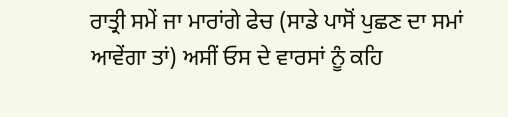ਰਾਤ੍ਰੀ ਸਮੇਂ ਜਾ ਮਾਰਾਂਗੇ ਫੇਚ (ਸਾਡੇ ਪਾਸੋਂ ਪੁਛਣ ਦਾ ਸਮਾਂ ਆਵੇਂਗਾ ਤਾਂ) ਅਸੀਂ ਓਸ ਦੇ ਵਾਰਸਾਂ ਨੂੰ ਕਹਿ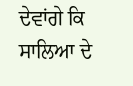ਦੇਵਾਂਗੇ ਕਿ ਸਾਲਿਆ ਦੇ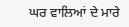ਘਰ ਵਾਲਿਆਂ ਦੇ ਮਾਰੇ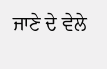ਜਾਣੇ ਦੇ ਵੇਲੇ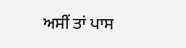ਅਸੀਂ ਤਾਂ ਪਾਸ